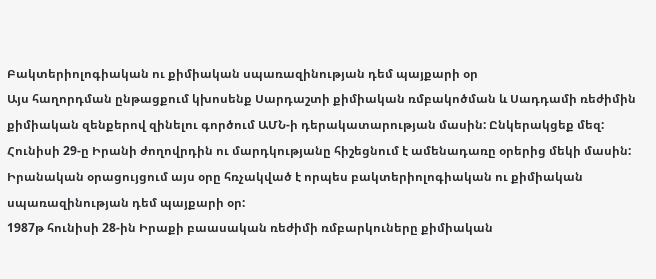Բակտերիոլոգիական ու քիմիական սպառազինության դեմ պայքարի օր
Այս հաղորդման ընթացքում կխոսենք Սարդաշտի քիմիական ռմբակոծման և Սադդամի ռեժիմին քիմիական զենքերով զինելու գործում ԱՄՆ-ի դերակատարության մասին: Ընկերակցեք մեզ:
Հունիսի 29-ը Իրանի ժողովրդին ու մարդկությանը հիշեցնում է ամենադառը օրերից մեկի մասին: Իրանական օրացույցում այս օրը հռչակված է որպես բակտերիոլոգիական ու քիմիական սպառազինության դեմ պայքարի օր:
1987թ հունիսի 28-ին Իրաքի բաասական ռեժիմի ռմբարկուները քիմիական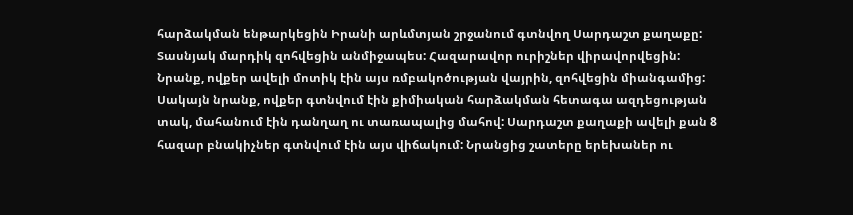հարձակման ենթարկեցին Իրանի արևմտյան շրջանում գտնվող Սարդաշտ քաղաքը: Տասնյակ մարդիկ զոհվեցին անմիջապես: Հազարավոր ուրիշներ վիրավորվեցին: Նրանք, ովքեր ավելի մոտիկ էին այս ռմբակոծության վայրին, զոհվեցին միանգամից: Սակայն նրանք, ովքեր գտնվում էին քիմիական հարձակման հետագա ազդեցության տակ, մահանում էին դանղաղ ու տառապալից մահով: Սարդաշտ քաղաքի ավելի քան 8 հազար բնակիչներ գտնվում էին այս վիճակում: Նրանցից շատերը երեխաներ ու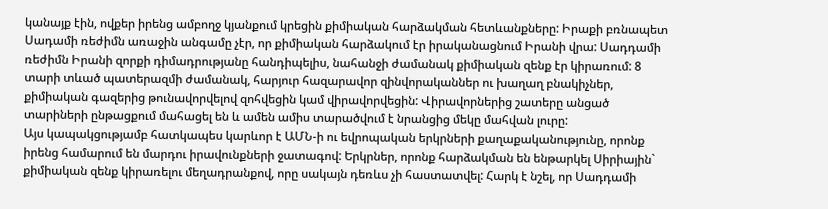կանայք էին, ովքեր իրենց ամբողջ կյանքում կրեցին քիմիական հարձակման հետևանքները: Իրաքի բռնապետ Սադամի ռեժիմն առաջին անգամը չէր, որ քիմիական հարձակում էր իրականացնում Իրանի վրա: Սադդամի ռեժիմն Իրանի զորքի դիմադրությանը հանդիպելիս, նահանջի ժամանակ քիմիական զենք էր կիրառում: 8 տարի տևած պատերազմի ժամանակ, հարյուր հազարավոր զինվորականներ ու խաղաղ բնակիչներ, քիմիական գազերից թունավորվելով զոհվեցին կամ վիրավորվեցին: Վիրավորներից շատերը անցած տարիների ընթացքում մահացել են և ամեն ամիս տարածվում է նրանցից մեկը մահվան լուրը:
Այս կապակցությամբ հատկապես կարևոր է ԱՄՆ-ի ու եվրոպական երկրների քաղաքականությունը, որոնք իրենց համարում են մարդու իրավունքների ջատագով: Երկրներ, որոնք հարձակման են ենթարկել Սիրիային` քիմիական զենք կիրառելու մեղադրանքով, որը սակայն դեռևս չի հաստատվել: Հարկ է նշել, որ Սադդամի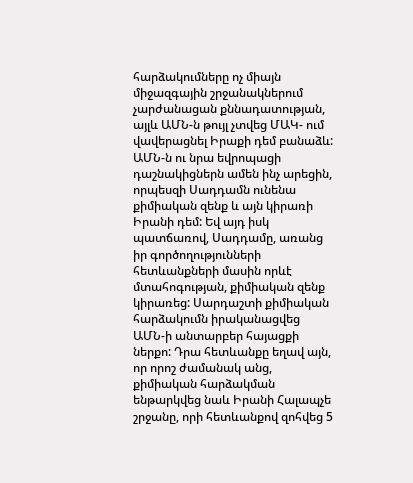հարձակումները ոչ միայն միջազգային շրջանակներում չարժանացան քննադատության, այլև ԱՄՆ-ն թույլ չտվեց ՄԱԿ- ում վավերացնել Իրաքի դեմ բանաձև: ԱՄՆ-ն ու նրա եվրոպացի դաշնակիցներն ամեն ինչ արեցին, որպեսզի Սադդամն ունենա քիմիական զենք և այն կիրառի Իրանի դեմ: Եվ այդ իսկ պատճառով, Սադդամը, առանց իր գործողությունների հետևանքների մասին որևէ մտահոգության, քիմիական զենք կիրառեց: Սարդաշտի քիմիական հարձակումն իրականացվեց ԱՄՆ-ի անտարբեր հայացքի ներքո: Դրա հետևանքը եղավ այն, որ որոշ ժամանակ անց, քիմիական հարձակման ենթարկվեց նաև Իրանի Հալապչե շրջանը, որի հետևանքով զոհվեց 5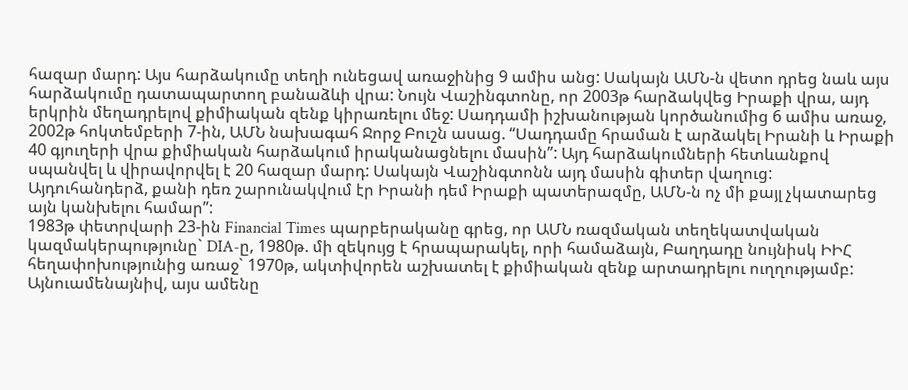հազար մարդ: Այս հարձակումը տեղի ունեցավ առաջինից 9 ամիս անց: Սակայն ԱՄՆ-ն վետո դրեց նաև այս հարձակումը դատապարտող բանաձևի վրա: Նույն Վաշինգտոնը, որ 2003թ հարձակվեց Իրաքի վրա, այդ երկրին մեղադրելով քիմիական զենք կիրառելու մեջ: Սադդամի իշխանության կործանումից 6 ամիս առաջ, 2002թ հոկտեմբերի 7-ին, ԱՄՆ նախագահ Ջորջ Բուշն ասաց. “Սադդամը հրաման է արձակել Իրանի և Իրաքի 40 գյուղերի վրա քիմիական հարձակում իրականացնելու մասին”: Այդ հարձակումների հետևանքով սպանվել և վիրավորվել է 20 հազար մարդ: Սակայն Վաշինգտոնն այդ մասին գիտեր վաղուց: Այդուհանդերձ, քանի դեռ շարունակվում էր Իրանի դեմ Իրաքի պատերազմը, ԱՄՆ-ն ոչ մի քայլ չկատարեց այն կանխելու համար”:
1983թ փետրվարի 23-ին Financial Times պարբերականը գրեց, որ ԱՄՆ ռազմական տեղեկատվական կազմակերպությունը` DIA-ը, 1980թ. մի զեկույց է հրապարակել, որի համաձայն, Բաղդադը նույնիսկ ԻԻՀ հեղափոխությունից առաջ` 1970թ, ակտիվորեն աշխատել է քիմիական զենք արտադրելու ուղղությամբ:
Այնուամենայնիվ, այս ամենը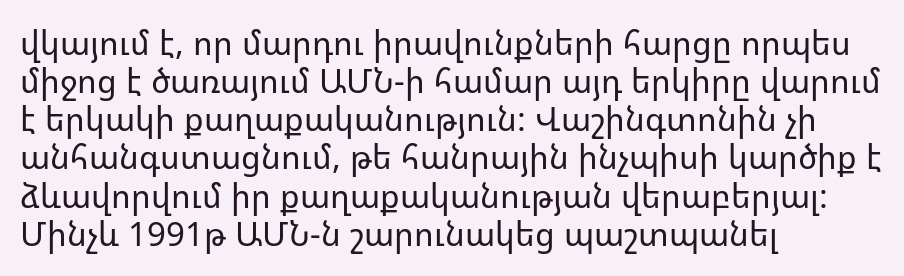վկայում է, որ մարդու իրավունքների հարցը որպես միջոց է ծառայում ԱՄՆ-ի համար այդ երկիրը վարում է երկակի քաղաքականություն: Վաշինգտոնին չի անհանգստացնում, թե հանրային ինչպիսի կարծիք է ձևավորվում իր քաղաքականության վերաբերյալ: Մինչև 1991թ ԱՄՆ-ն շարունակեց պաշտպանել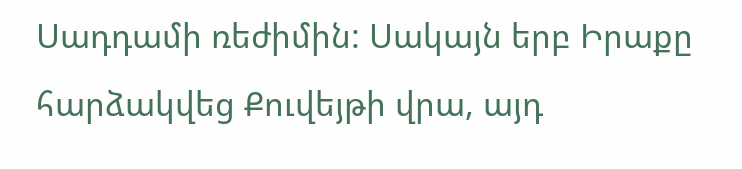Սադդամի ռեժիմին: Սակայն երբ Իրաքը հարձակվեց Քուվեյթի վրա, այդ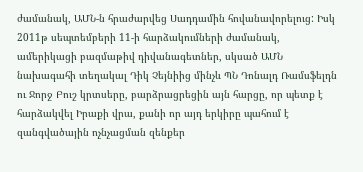ժամանակ, ԱՄՆ-ն հրաժարվեց Սադդամին հովանավորելուց: Իսկ 2011թ սեպտեմբերի 11-ի հարձակումների ժամանակ, ամերիկացի բազմաթիվ դիվանագետներ, սկսած ԱՄՆ նախագահի տեղակալ Դիկ Չեյնիից մինչև ՊՆ Դոնալդ Ռամսֆելդն ու Ջորջ Բուշ կրտսերը, բարձրացրեցին այն հարցը, որ պետք է հարձակվել Իրաքի վրա, քանի որ այդ երկիրը պահում է զանգվածային ոչնչացման զենքեր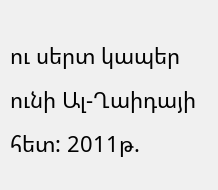ու սերտ կապեր ունի Ալ-Ղաիդայի հետ: 2011թ.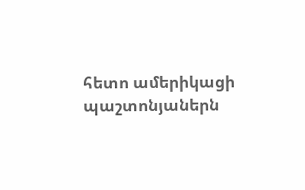հետո ամերիկացի պաշտոնյաներն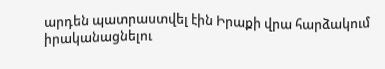արդեն պատրաստվել էին Իրաքի վրա հարձակում իրականացնելու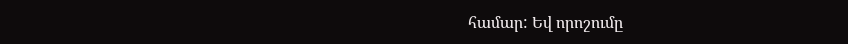համար: Եվ որոշումը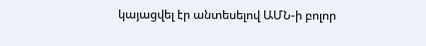կայացվել էր անտեսելով ԱՄՆ-ի բոլոր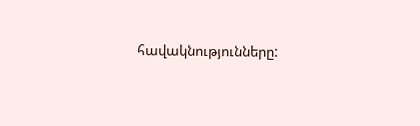հավակնությունները: